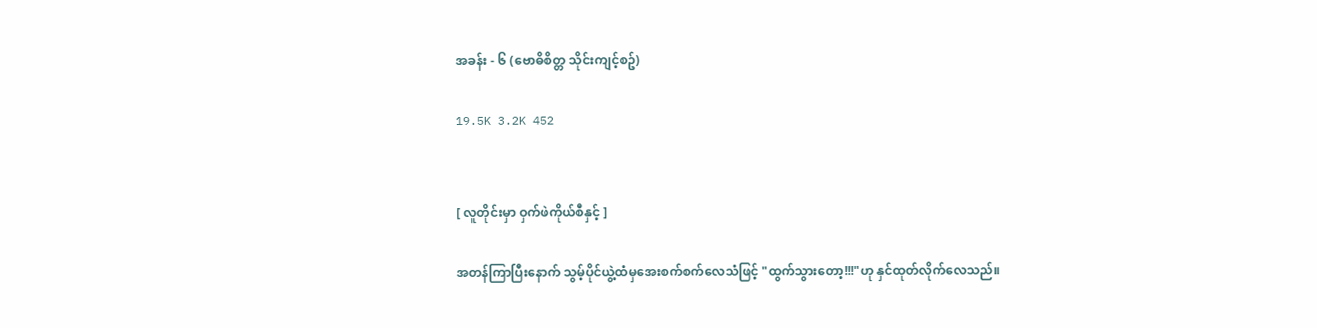အခန်း - ၆ (ဗောဓိစိတ္တ သိုင်းကျင့်စဥ်)

19.5K 3.2K 452


[ လူတိုင်းမှာ ဝှက်ဖဲကိုယ်စီနှင့် ]

အတန်ကြာပြီးနောက် သွမ့်ပိုင်ယွဲ့ထံမှအေးစက်စက်လေသံဖြင့် "ထွက်သွားတော့!!!"ဟု နှင်ထုတ်လိုက်လေသည်။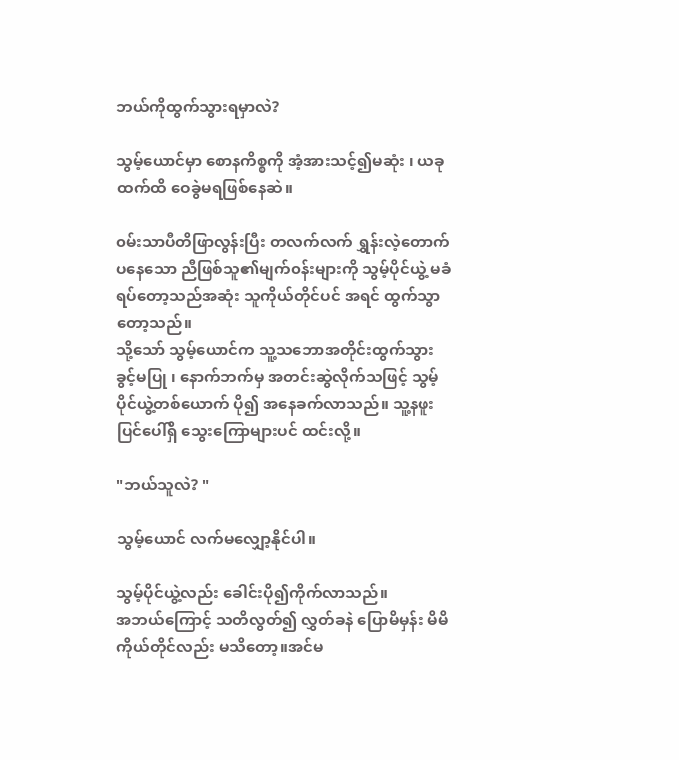ဘယ်ကိုထွက်သွားရမှာလဲ?

သွမ့်ယောင်မှာ စောနကိစ္စကို အံ့အားသင့်၍မဆုံး ၊ ယခုထက်ထိ ဝေခွဲမရဖြစ်နေဆဲ။

၀မ်းသာပီတိဖြာလွန်းပြီး တလက်လက် ရွှန်းလဲ့တောက်ပနေသော ညီဖြစ်သူ၏မျက်၀န်းများကို သွမ့်ပိုင်ယွဲ့ မခံရပ်တော့သည်အဆုံး သူကိုယ်တိုင်ပင် အရင် ထွက်သွာတော့သည်။
သို့သော် သွမ့်ယောင်က သူ့သဘောအတိုင်းထွက်သွားခွင့်မပြု ၊ နောက်ဘက်မှ အတင်းဆွဲလိုက်သဖြင့် သွမ့်ပိုင်ယွဲ့တစ်ယောက် ပို၍ အနေခက်လာသည်။ သူ့နဖူးပြင်ပေါ်ရှိ သွေးကြောများပင် ထင်းလို့။

"ဘယ်သူလဲ? "

သွမ့်ယောင် လက်မလျှော့နိုင်ပါ။

သွမ့်ပိုင်ယွဲ့လည်း ခေါင်းပို၍ကိုက်လာသည်။
အဘယ်ကြောင့် သတိလွတ်၍ လွှတ်ခနဲ ပြောမိမှန်း မိမိကိုယ်တိုင်လည်း မသိတော့။အင်မ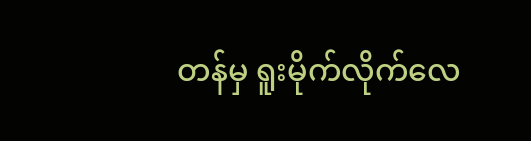တန်မှ ရူးမိုက်လိုက်လေ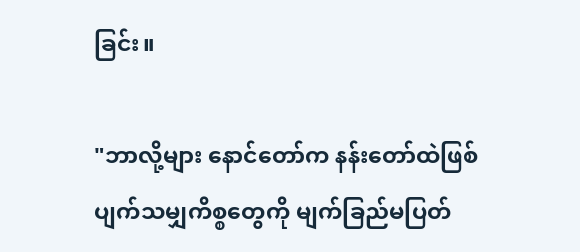ခြင်း။

"ဘာလို့များ နောင်တော်က နန်းတော်ထဲဖြစ်ပျက်သမျှကိစ္စတွေကို မျက်ခြည်မပြတ်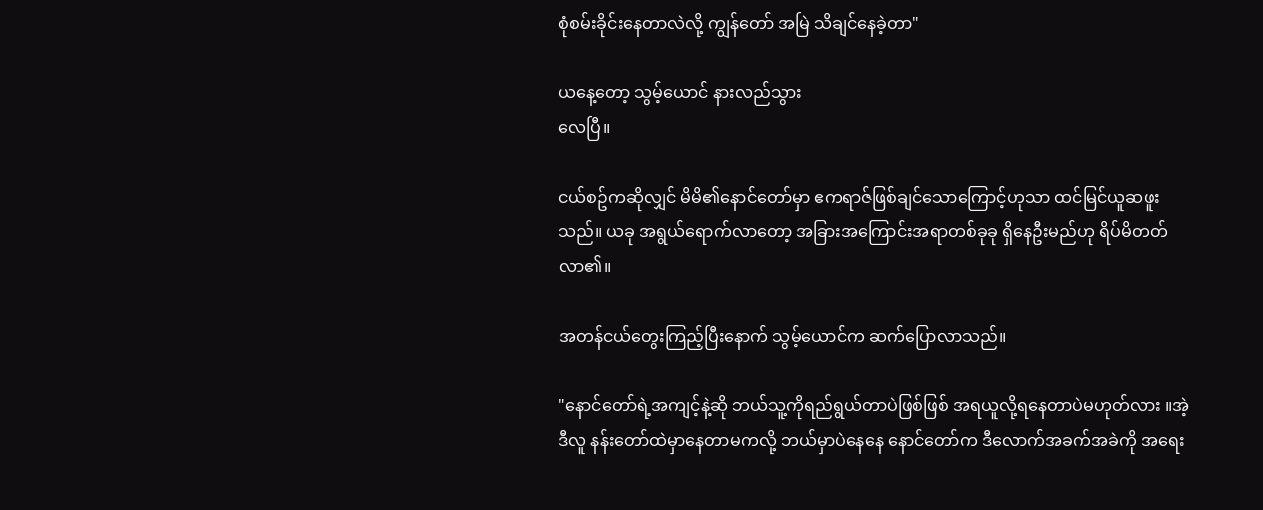စုံစမ်းခိုင်းနေတာလဲလို့ ကျွန်တော် အမြဲ သိချင်နေခဲ့တာ"

ယနေ့တော့ သွမ့်ယောင် နားလည်သွား
လေပြီ။

ငယ်စဥ်ကဆိုလျှင် မိမိ၏နောင်တော်မှာ ဧကရာဇ်ဖြစ်ချင်သောကြောင့်ဟုသာ ထင်မြင်ယူဆဖူးသည်။ ယခု အရွယ်ရောက်လာတော့ အခြားအကြောင်းအရာတစ်ခုခု ရှိနေဦးမည်ဟု ရိပ်မိတတ်လာ၏။

အတန်ငယ်တွေးကြည့်ပြီးနောက် သွမ့်ယောင်က ဆက်ပြောလာသည်။

"နောင်တော်ရဲ့အကျင့်နဲ့ဆို ဘယ်သူ့ကိုရည်ရွယ်တာပဲဖြစ်ဖြစ် အရယူလို့ရနေတာပဲမဟုတ်လား ။အဲ့ဒီလူ နန်းတော်ထဲမှာနေတာမကလို့ ဘယ်မှာပဲနေနေ နောင်တော်က ဒီလောက်အခက်အခဲကို အရေး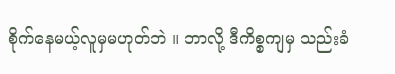စိုက်နေမယ့်လူမှမဟုတ်ဘဲ ။ ဘာလို့ ဒီကိစ္စကျမှ သည်းခံ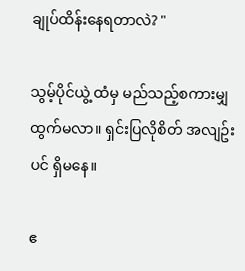ချုပ်ထိန်းနေရတာလဲ? "

သွမ့်ပိုင်ယွဲ့ ထံမှ မည်သည့်စကားမျှ ထွက်မလာ။ ရှင်းပြလိုစိတ် အလျဥ်းပင် ရှိမနေ။

ဧ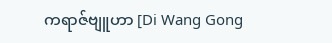ကရာဇ်ဗျူဟာ [Di Wang Gong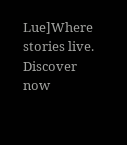Lue]Where stories live. Discover now